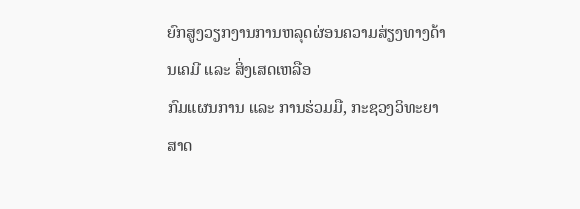ຍົກສູງວຽກງານການຫລຸດຜ່ອນຄວາມສ່ຽງທາງດ້ານເຄມີ ແລະ ສິ່ງເສດເຫລືອ
ກົມແຜນການ ແລະ ການຮ່ວມມື, ກະຊວງວິທະຍາສາດ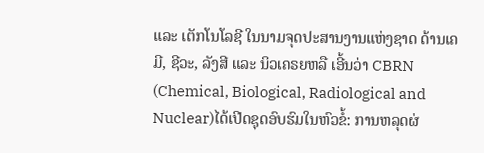ແລະ ເຕັກໂນໂລຊີ ໃນນາມຈຸດປະສານງານແຫ່ງຊາດ ດ້ານເຄມີ, ຊີວະ, ລັງສີ ແລະ ນິວເຄຣຍຫລື ເອີ້ນວ່າ CBRN (Chemical, Biological, Radiological and Nuclear)ໄດ້ເປີດຊຸດອົບຮົມໃນຫົວຂໍ້: ການຫລຸດຜ່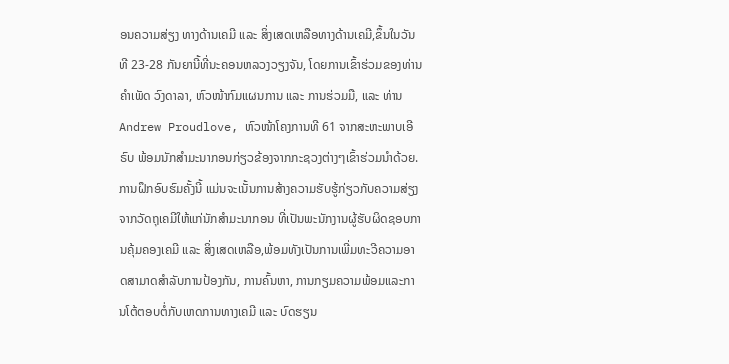ອນຄວາມສ່ຽງ ທາງດ້ານເຄມີ ແລະ ສິ່ງເສດເຫລືອທາງດ້ານເຄມີ,ຂຶ້ນໃນວັນທີ 23-28 ກັນຍານີ້ທີ່ນະຄອນຫລວງວຽງຈັນ, ໂດຍການເຂົ້າຮ່ວມຂອງທ່ານ ຄຳເພັດ ວົງດາລາ, ຫົວໜ້າກົມແຜນການ ແລະ ການຮ່ວມມື, ແລະ ທ່ານ Andrew Proudlove, ຫົວໜ້າໂຄງການທີ 61 ຈາກສະຫະພາບເອີຣົບ ພ້ອມນັກສຳມະນາກອນກ່ຽວຂ້ອງຈາກກະຊວງຕ່າງໆເຂົ້າຮ່ວມນໍາດ້ວຍ.
ການຝຶກອົບຮົມຄັ້ງນີ້ ແມ່ນຈະເນັ້ນການສ້າງຄວາມຮັບຮູ້ກ່ຽວກັບຄວາມສ່ຽງຈາກວັດຖຸເຄມີໃຫ້ແກ່ນັກສຳມະນາກອນ ທີ່ເປັນພະນັກງານຜູ້ຮັບຜິດຊອບການຄຸ້ມຄອງເຄມີ ແລະ ສິ່ງເສດເຫລືອ,ພ້ອມທັງເປັນການເພີ່ມທະວີຄວາມອາດສາມາດສຳລັບການປ້ອງກັນ, ການຄົ້ນຫາ, ການກຽມຄວາມພ້ອມແລະການໂຕ້ຕອບຕໍ່ກັບເຫດການທາງເຄມີ ແລະ ບົດຮຽນ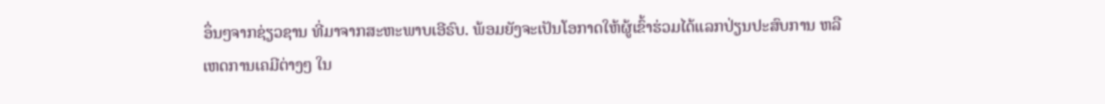ອຶ່ນໆຈາກຊ່ຽວຊານ ທີ່ມາຈາກສະຫະພາບເອີຣົບ. ພ້ອມຍັງຈະເປັນໂອກາດໃຫ້ຜູ້ເຂົ້າຮ່ວມໄດ້ແລກປ່ຽນປະສົບການ ຫລື ເຫດການເຄມີຕ່າງໆ ໃນ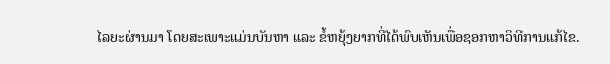ໄລຍະຜ່ານມາ ໂດຍສະເພາະແມ່ນບັນຫາ ແລະ ຂໍ້ຫຍຸ້ງຍາກທີ່ໄດ້ພົບເຫັນເພື່ອຊອກຫາວິທີການແກ້ໄຂ.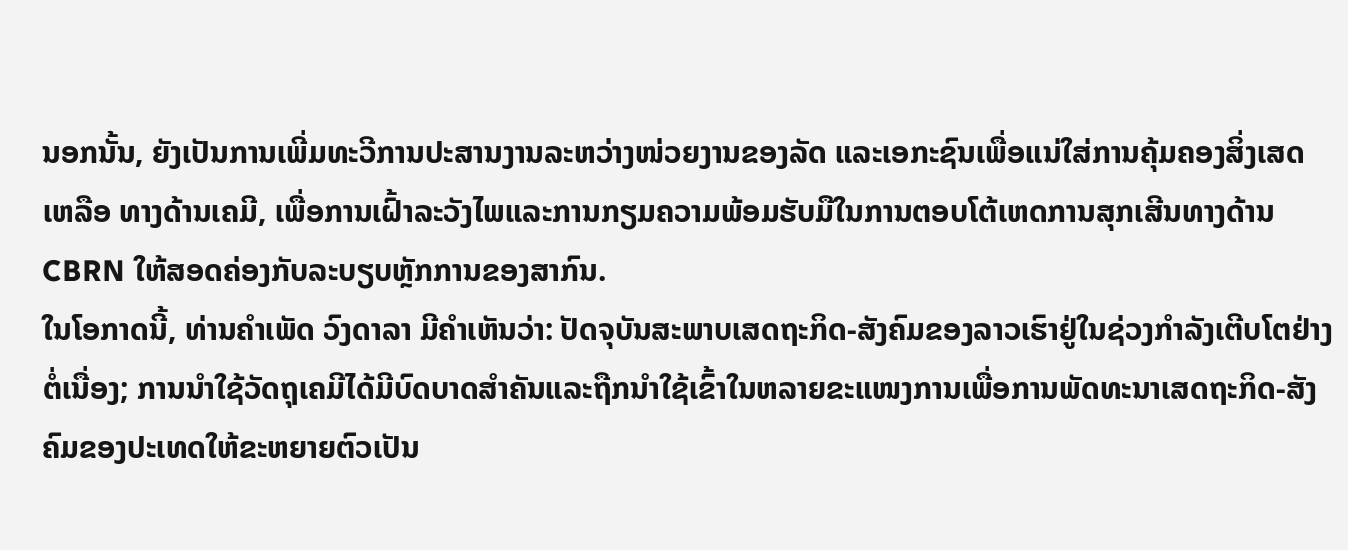ນອກນັ້ນ, ຍັງເປັນການເພີ່ມທະວີການປະສານງານລະຫວ່າງໜ່ວຍງານຂອງລັດ ແລະເອກະຊົນເພື່ອແນ່ໃສ່ການຄຸ້ມຄອງສິ່ງເສດເຫລືອ ທາງດ້ານເຄມີ, ເພື່ອການເຝົ້າລະວັງໄພແລະການກຽມຄວາມພ້ອມຮັບມືໃນການຕອບໂຕ້ເຫດການສຸກເສີນທາງດ້ານ CBRN ໃຫ້ສອດຄ່ອງກັບລະບຽບຫຼັກການຂອງສາກົນ.
ໃນໂອກາດນີ້, ທ່ານຄຳເພັດ ວົງດາລາ ມີຄໍາເຫັນວ່າ: ປັດຈຸບັນສະພາບເສດຖະກິດ-ສັງຄົມຂອງລາວເຮົາຢູ່ໃນຊ່ວງກຳລັງເຕີບໂຕຢ່າງຕໍ່ເນື່ອງ; ການນຳໃຊ້ວັດຖຸເຄມີໄດ້ມີບົດບາດສຳຄັນແລະຖືກນຳໃຊ້ເຂົ້າໃນຫລາຍຂະແໜງການເພື່ອການພັດທະນາເສດຖະກິດ-ສັງຄົມຂອງປະເທດໃຫ້ຂະຫຍາຍຕົວເປັນ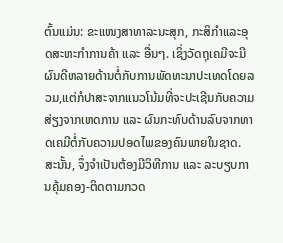ຕົ້ນແມ່ນ: ຂະແໜງສາທາລະນະສຸກ, ກະສິກຳແລະອຸດສະຫະກຳການຄ້າ ແລະ ອື່ນໆ. ເຊິ່ງວັດຖຸເຄມີຈະມີຜົນດີຫລາຍດ້ານຕໍ່ກັບການພັດທະນາປະເທດໂດຍລວມ,ແຕ່ກໍປາສະຈາກແນວໂນ້ມທີ່ຈະປະເຊີນກັບຄວາມສ່ຽງຈາກເຫດການ ແລະ ຜົນກະທົບດ້ານລົບຈາກທາດເຄມີຕໍ່ກັບຄວາມປອດໄພຂອງຄົນພາຍໃນຊາດ. ສະນັ້ນ, ຈຶ່ງຈຳເປັນຕ້ອງມີວິທີການ ແລະ ລະບຽບການຄຸ້ມຄອງ-ຕິດຕາມກວດ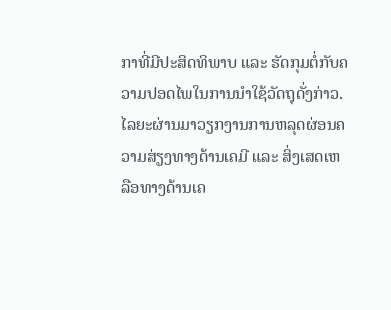ກາທີ່ມີປະສິດທິພາບ ແລະ ຮັດກຸມຕໍ່ກັບຄວາມປອດໄພໃນການນຳໃຊ້ວັດຖຸດັ່ງກ່າວ.ໄລຍະຜ່ານມາວຽກງານການຫລຸດຜ່ອນຄວາມສ່ຽງທາງດ້ານເຄມີ ແລະ ສິ່ງເສດເຫລືອທາງດ້ານເຄ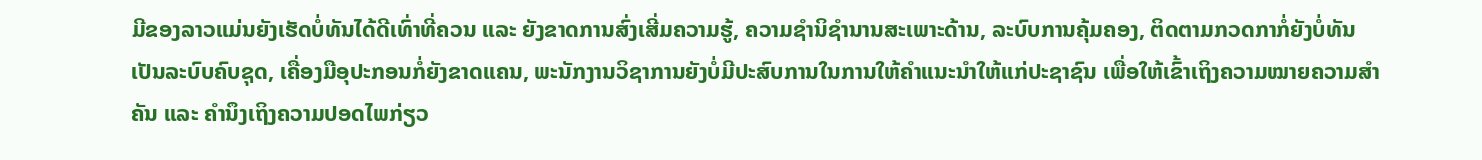ມີຂອງລາວແມ່ນຍັງເຮັດບໍ່ທັນໄດ້ດີເທົ່າທີ່ຄວນ ແລະ ຍັງຂາດການສົ່ງເສີ່ມຄວາມຮູ້, ຄວາມຊຳນິຊຳນານສະເພາະດ້ານ, ລະບົບການຄຸ້ມຄອງ, ຕິດຕາມກວດກາກໍ່ຍັງບໍ່ທັນເປັນລະບົບຄົບຊຸດ, ເຄື່ອງມືອຸປະກອນກໍ່ຍັງຂາດແຄນ, ພະນັກງານວິຊາການຍັງບໍ່ມີປະສົບການໃນການໃຫ້ຄໍາແນະນໍາໃຫ້ແກ່ປະຊາຊົນ ເພື່ອໃຫ້ເຂົ້າເຖິງຄວາມໝາຍຄວາມສຳຄັນ ແລະ ຄຳນຶງເຖິງຄວາມປອດໄພກ່ຽວ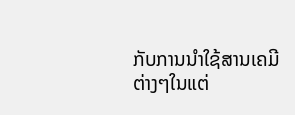ກັບການນຳໃຊ້ສານເຄມີຕ່າງໆໃນແຕ່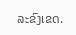ລະຂົງເຂດ.